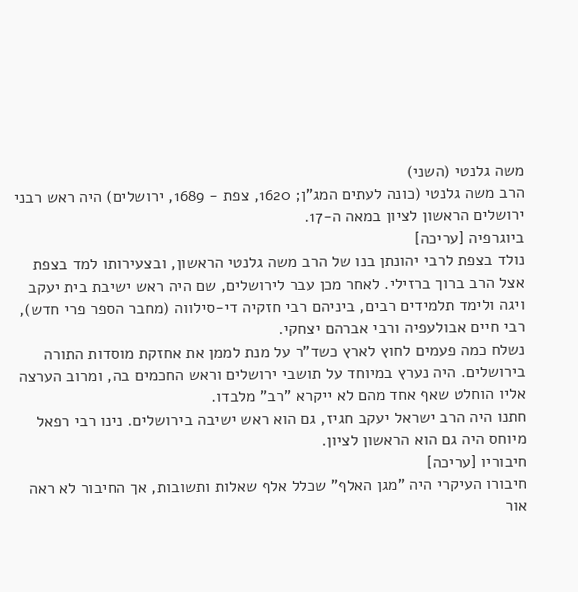משה גלנטי (השני)
הרב משה גלנטי (כונה לעתים המג"ן; 1620, צפת - 1689, ירושלים) היה ראש רבני ירושלים הראשון לציון במאה ה-17.
ביוגרפיה [עריכה]
נולד בצפת לרבי יהונתן בנו של הרב משה גלנטי הראשון, ובצעירותו למד בצפת אצל הרב ברוך ברזילי. לאחר מכן עבר לירושלים, שם היה ראש ישיבת בית יעקב ויגה ולימד תלמידים רבים, ביניהם רבי חזקיה די-סילווה (מחבר הספר פרי חדש), רבי חיים אבולעפיה ורבי אברהם יצחקי.
נשלח כמה פעמים לחוץ לארץ כשד"ר על מנת לממן את אחזקת מוסדות התורה בירושלים. היה נערץ במיוחד על תושבי ירושלים וראש החכמים בה, ומרוב הערצה אליו הוחלט שאף אחד מהם לא ייקרא "רב" מלבדו.
חתנו היה הרב ישראל יעקב חגיז, גם הוא ראש ישיבה בירושלים. נינו רבי רפאל מיוחס היה גם הוא הראשון לציון.
חיבוריו [עריכה]
חיבורו העיקרי היה "מגן האלף" שכלל אלף שאלות ותשובות, אך החיבור לא ראה אור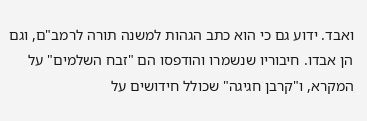ואבד. ידוע גם כי הוא כתב הגהות למשנה תורה לרמב"ם, וגם הן אבדו. חיבוריו שנשמרו והודפסו הם "זבח השלמים" על המקרא, ו"קרבן חגיגה" שכולל חידושים על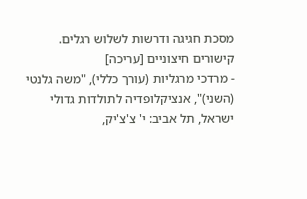מסכת חגיגה ודרשות לשלוש רגלים.
קישורים חיצוניים [עריכה]
- מרדכי מרגליות (עורך כללי), "משה גלנטי (השני)", אנציקלופדיה לתולדות גדולי ישראל, תל אביב: י' צ'צ'יק,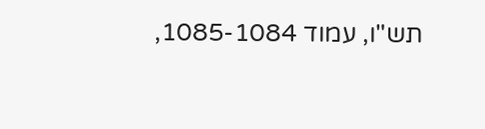תש"ו, עמוד 1085-1084,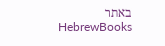באתר HebrewBooks